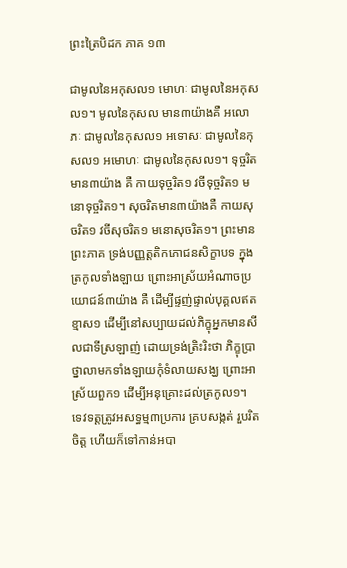ព្រះត្រៃបិដក ភាគ ១៣

ជាមូលនៃអកុសល១ មោហៈ ជាមូលនៃអកុសល១។ មូលនៃកុសល មាន៣យ៉ាងគឺ អលោភៈ ជាមូលនៃកុសល១ អទោសៈ ជាមូលនៃកុសល១ អមោហៈ ជាមូលនៃកុសល១។ ទុច្ចរិតមាន៣យ៉ាង គឺ កាយទុច្ចរិត១ វចីទុច្ចរិត១ មនោទុច្ចរិត១។ សុចរិតមាន៣យ៉ាងគឺ កាយសុចរិត១ វចីសុចរិត១ មនោសុចរិត១។ ព្រះមានព្រះភាគ ទ្រង់បញ្ញត្តតិកភោជនសិក្ខាបទ ក្នុងត្រកូលទាំងឡាយ ព្រោះអាស្រ័យអំណាចប្រយោជន៍៣យ៉ាង គឺ ដើម្បីផ្ទញ់ផ្ទាល់បុគ្គលឥតខ្មាស១ ដើម្បីនៅសប្បាយដល់ភិក្ខុអ្នកមានសីលជាទីស្រឡាញ់ ដោយទ្រង់ត្រិះរិះថា ភិក្ខុប្រាថ្នាលាមកទាំងឡាយកុំទំលាយសង្ឃ ព្រោះអាស្រ័យពួក១ ដើម្បីអនុគ្រោះដល់ត្រកូល១។ ទេវទត្តត្រូវអសទ្ធម្ម៣ប្រការ គ្របសង្កត់ រួបរិតចិត្ត ហើយក៏ទៅកាន់អបា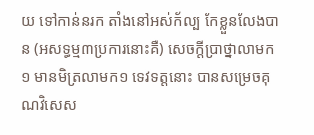យ ទៅកាន់នរក តាំងនៅអស់ក័ល្ប កែខ្លួនលែងបាន (អសទ្ធម្ម៣ប្រការនោះគឺ) សេចក្តីប្រាថ្នាលាមក១ មានមិត្រលាមក១ ទេវទត្តនោះ បានសម្រេចគុណវិសេស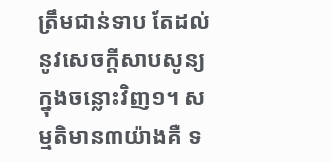ត្រឹមជាន់ទាប តែដល់នូវសេចក្តីសាបសូន្យ ក្នុងចន្លោះវិញ១។ សម្មតិមាន៣យ៉ាងគឺ ទ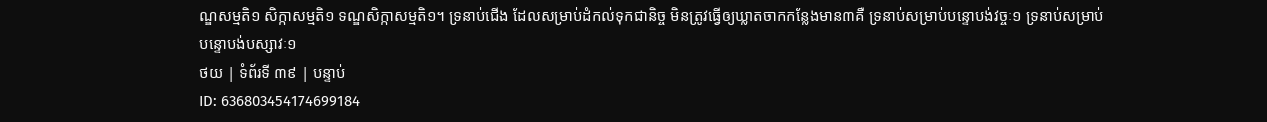ណ្ឌសម្មតិ១ សិក្កាសម្មតិ១ ទណ្ឌសិក្កាសម្មតិ១។ ទ្រនាប់ជើង ដែលសម្រាប់ដំកល់ទុកជានិច្ច មិនត្រូវធ្វើឲ្យឃ្លាតចាកកន្លែងមាន៣គឺ ទ្រនាប់សម្រាប់បន្ទោបង់វច្ចៈ១ ទ្រនាប់សម្រាប់បន្ទោបង់បស្សាវៈ១
ថយ | ទំព័រទី ៣៩ | បន្ទាប់
ID: 636803454174699184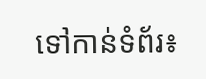ទៅកាន់ទំព័រ៖